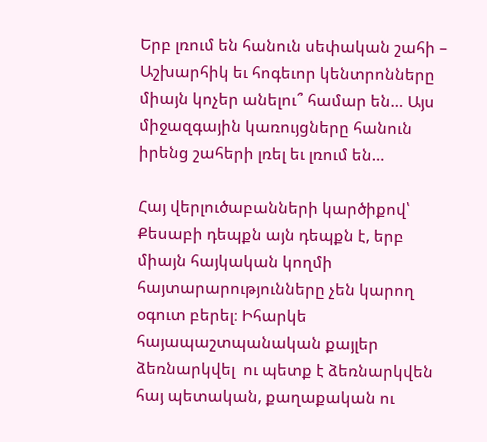Երբ լռում են հանուն սեփական շահի – Աշխարհիկ եւ հոգեւոր կենտրոնները միայն կոչեր անելու՞ համար են… Այս միջազգային կառույցները հանուն իրենց շահերի լռել եւ լռում են…

Հայ վերլուծաբանների կարծիքով՝ Քեսաբի դեպքն այն դեպքն է, երբ միայն հայկական կողմի հայտարարությունները չեն կարող օգուտ բերել։ Իհարկե հայապաշտպանական քայլեր ձեռնարկվել  ու պետք է ձեռնարկվեն հայ պետական, քաղաքական ու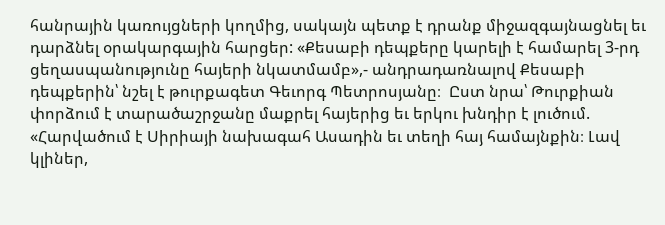հանրային կառույցների կողմից, սակայն պետք է դրանք միջազգայնացնել եւ դարձնել օրակարգային հարցեր: «Քեսաբի դեպքերը կարելի է համարել 3-րդ ցեղասպանությունը հայերի նկատմամբ»,- անդրադառնալով Քեսաբի դեպքերին՝ նշել է թուրքագետ Գեւորգ Պետրոսյանը։  Ըստ նրա՝ Թուրքիան փորձում է տարածաշրջանը մաքրել հայերից եւ երկու խնդիր է լուծում. «Հարվածում է Սիրիայի նախագահ Ասադին եւ տեղի հայ համայնքին։ Լավ կլիներ,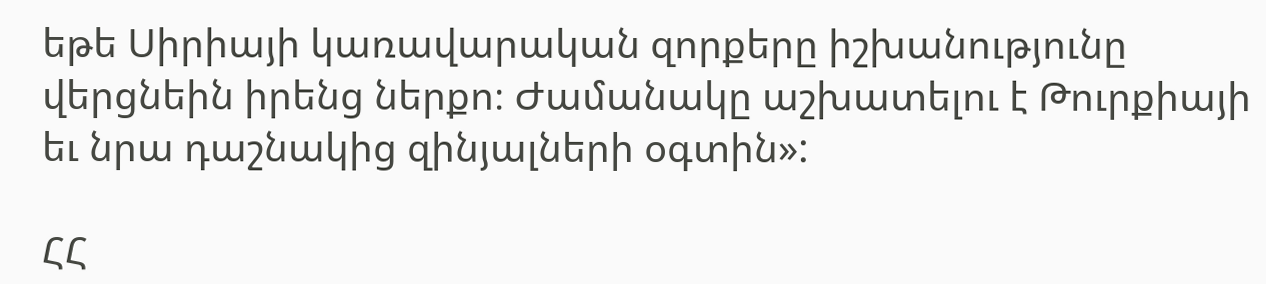եթե Սիրիայի կառավարական զորքերը իշխանությունը վերցնեին իրենց ներքո։ Ժամանակը աշխատելու է Թուրքիայի եւ նրա դաշնակից զինյալների օգտին»:

ՀՀ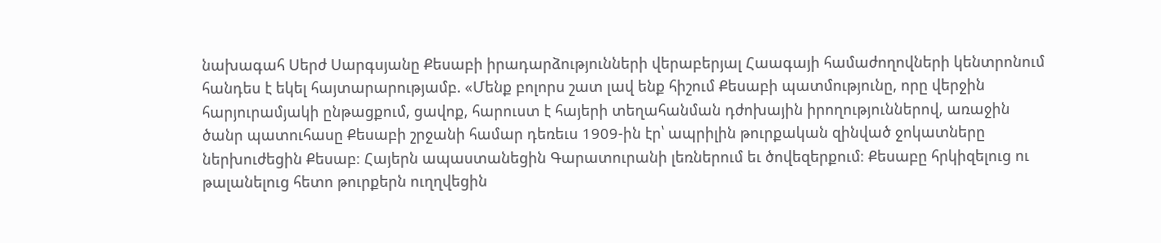նախագահ Սերժ Սարգսյանը Քեսաբի իրադարձությունների վերաբերյալ Հաագայի համաժողովների կենտրոնում հանդես է եկել հայտարարությամբ. «Մենք բոլորս շատ լավ ենք հիշում Քեսաբի պատմությունը, որը վերջին հարյուրամյակի ընթացքում, ցավոք, հարուստ է հայերի տեղահանման դժոխային իրողություններով, առաջին ծանր պատուհասը Քեսաբի շրջանի համար դեռեւս 1909-ին էր՝ ապրիլին թուրքական զինված ջոկատները ներխուժեցին Քեսաբ։ Հայերն ապաստանեցին Գարատուրանի լեռներում եւ ծովեզերքում։ Քեսաբը հրկիզելուց ու թալանելուց հետո թուրքերն ուղղվեցին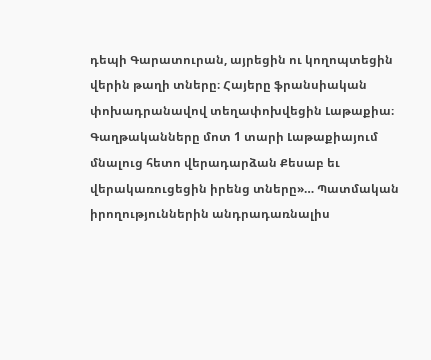դեպի Գարատուրան, այրեցին ու կողոպտեցին վերին թաղի տները։ Հայերը ֆրանսիական փոխադրանավով տեղափոխվեցին Լաթաքիա։ Գաղթականները մոտ 1 տարի Լաթաքիայում մնալուց հետո վերադարձան Քեսաբ եւ վերակառուցեցին իրենց տները»… Պատմական իրողություններին անդրադառնալիս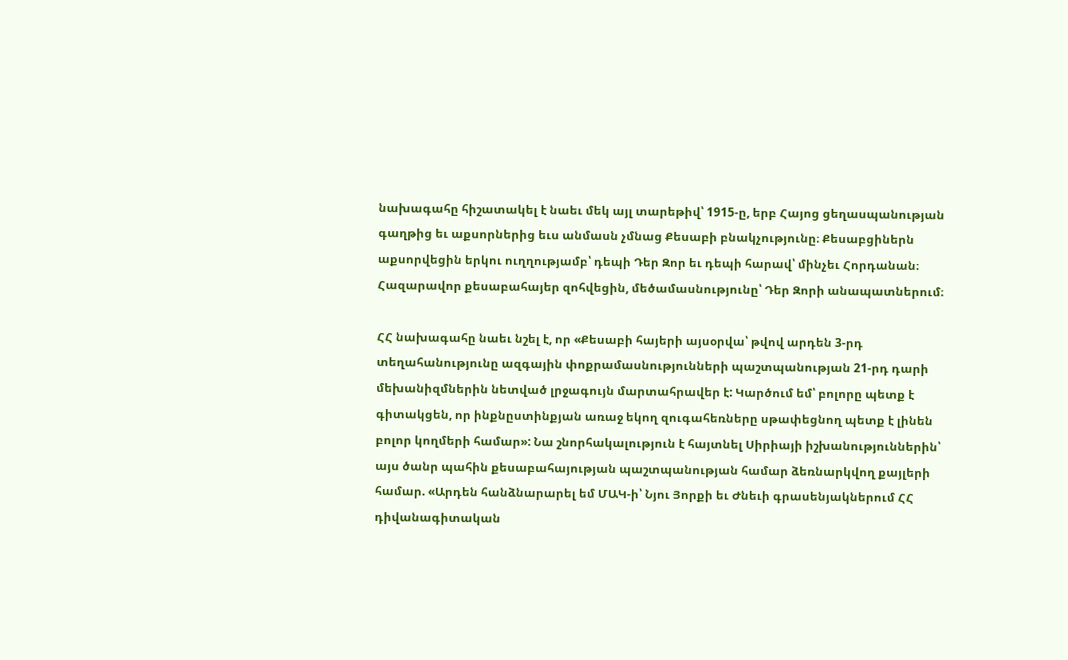նախագահը հիշատակել է նաեւ մեկ այլ տարեթիվ՝ 1915-ը, երբ Հայոց ցեղասպանության գաղթից եւ աքսորներից եւս անմասն չմնաց Քեսաբի բնակչությունը։ Քեսաբցիներն աքսորվեցին երկու ուղղությամբ՝ դեպի Դեր Զոր եւ դեպի հարավ՝ մինչեւ Հորդանան։ Հազարավոր քեսաբահայեր զոհվեցին, մեծամասնությունը՝ Դեր Զորի անապատներում։

ՀՀ նախագահը նաեւ նշել է, որ «Քեսաբի հայերի այսօրվա՝ թվով արդեն 3-րդ տեղահանությունը ազգային փոքրամասնությունների պաշտպանության 21-րդ դարի մեխանիզմներին նետված լրջագույն մարտահրավեր է: Կարծում եմ՝ բոլորը պետք է գիտակցեն, որ ինքնըստինքյան առաջ եկող զուգահեռները սթափեցնող պետք է լինեն բոլոր կողմերի համար»: Նա շնորհակալություն է հայտնել Սիրիայի իշխանություններին՝ այս ծանր պահին քեսաբահայության պաշտպանության համար ձեռնարկվող քայլերի համար. «Արդեն հանձնարարել եմ ՄԱԿ-ի՝ Նյու Յորքի եւ Ժնեւի գրասենյակներում ՀՀ դիվանագիտական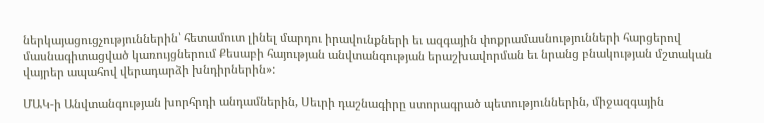ներկայացուցչություններին՝ հետամուտ լինել մարդու իրավունքների եւ ազգային փոքրամասնությունների հարցերով մասնագիտացված կառույցներում Քեսաբի հայության անվտանգության երաշխավորման եւ նրանց բնակության մշտական վայրեր ապահով վերադարձի խնդիրներին»:

ՄԱԿ-ի Անվտանգության խորհրդի անդամներին, Սեւրի դաշնագիրը ստորագրած պետություններին, միջազգային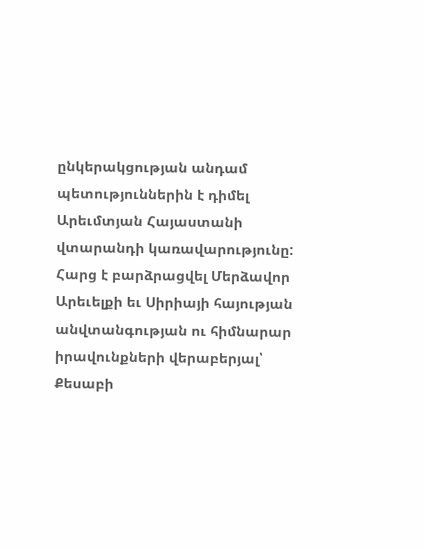ընկերակցության անդամ պետություններին է դիմել Արեւմտյան Հայաստանի վտարանդի կառավարությունը: Հարց է բարձրացվել Մերձավոր Արեւելքի եւ Սիրիայի հայության անվտանգության ու հիմնարար իրավունքների վերաբերյալ՝ Քեսաբի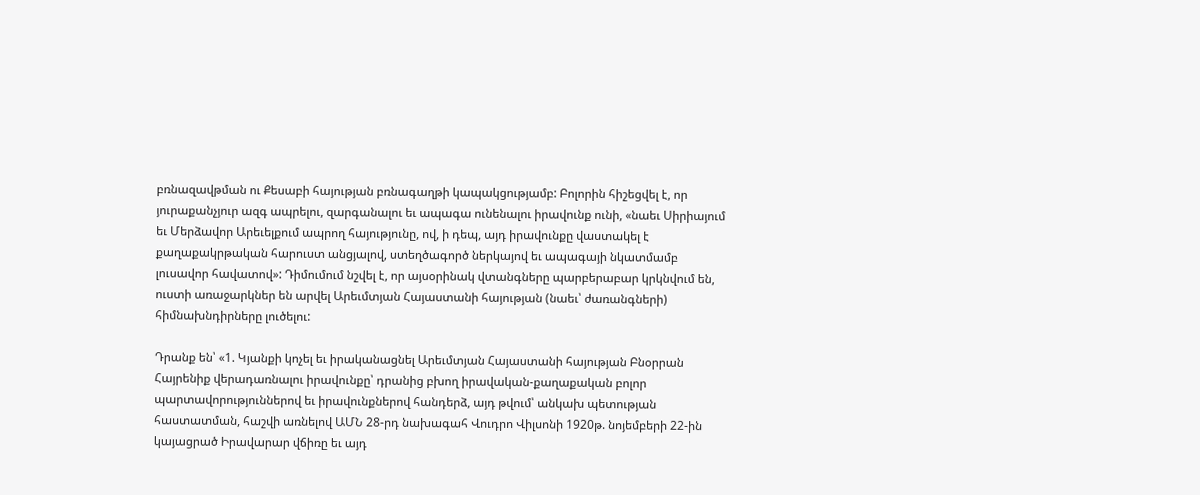բռնազավթման ու Քեսաբի հայության բռնագաղթի կապակցությամբ: Բոլորին հիշեցվել է, որ յուրաքանչյուր ազգ ապրելու, զարգանալու եւ ապագա ունենալու իրավունք ունի, «նաեւ Սիրիայում եւ Մերձավոր Արեւելքում ապրող հայությունը, ով, ի դեպ, այդ իրավունքը վաստակել է քաղաքակրթական հարուստ անցյալով, ստեղծագործ ներկայով եւ ապագայի նկատմամբ լուսավոր հավատով»: Դիմումում նշվել է, որ այսօրինակ վտանգները պարբերաբար կրկնվում են, ուստի առաջարկներ են արվել Արեւմտյան Հայաստանի հայության (նաեւ՝ ժառանգների) հիմնախնդիրները լուծելու:

Դրանք են՝ «1. Կյանքի կոչել եւ իրականացնել Արեւմտյան Հայաստանի հայության Բնօրրան Հայրենիք վերադառնալու իրավունքը՝ դրանից բխող իրավական-քաղաքական բոլոր պարտավորություններով եւ իրավունքներով հանդերձ, այդ թվում՝ անկախ պետության հաստատման, հաշվի առնելով ԱՄՆ 28-րդ նախագահ Վուդրո Վիլսոնի 1920թ. նոյեմբերի 22-ին կայացրած Իրավարար վճիռը եւ այդ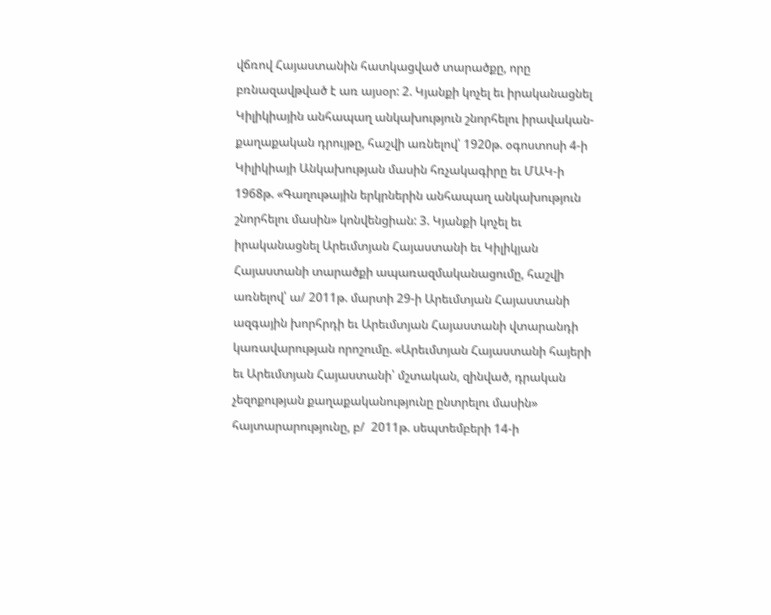վճռով Հայաստանին հատկացված տարածքը, որը բռնազավթված է առ այսօր: 2. Կյանքի կոչել եւ իրականացնել Կիլիկիային անհապաղ անկախություն շնորհելու իրավական-քաղաքական դրույթը, հաշվի առնելով՝ 1920թ. օգոստոսի 4-ի Կիլիկիայի Անկախության մասին հռչակագիրը եւ ՄԱԿ-ի 1968թ. «Գաղութային երկրներին անհապաղ անկախություն շնորհելու մասին» կոնվենցիան: 3. Կյանքի կոչել եւ իրականացնել Արեւմտյան Հայաստանի եւ Կիլիկյան Հայաստանի տարածքի ապառազմականացումը, հաշվի առնելով՝ ա/ 2011թ. մարտի 29-ի Արեւմտյան Հայաստանի ազգային խորհրդի եւ Արեւմտյան Հայաստանի վտարանդի կառավարության որոշումը. «Արեւմտյան Հայաստանի հայերի եւ Արեւմտյան Հայաստանի՝ մշտական, զինված, դրական չեզոքության քաղաքականությունը ընտրելու մասին» հայտարարությունը, բ/  2011թ. սեպտեմբերի 14-ի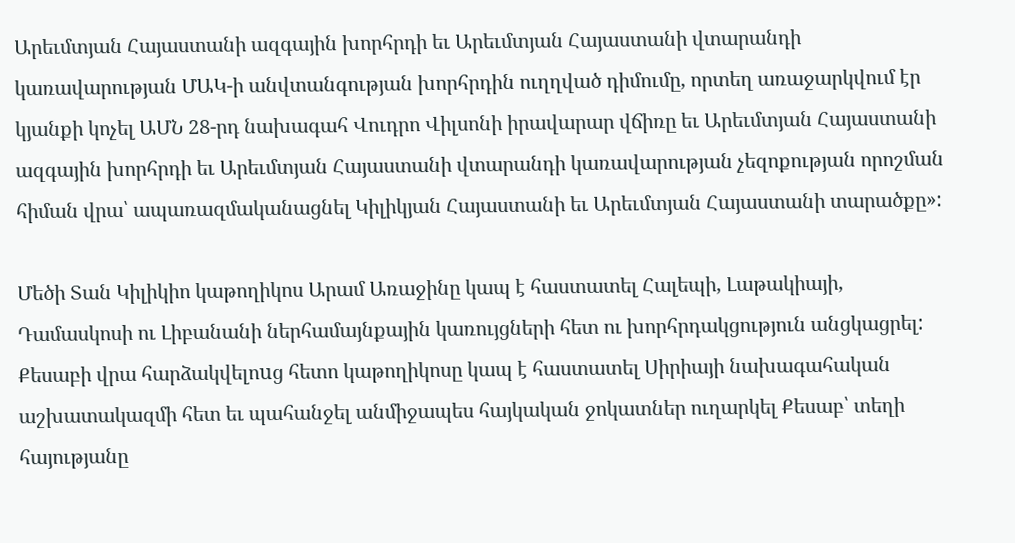Արեւմտյան Հայաստանի ազգային խորհրդի եւ Արեւմտյան Հայաստանի վտարանդի կառավարության ՄԱԿ-ի անվտանգության խորհրդին ուղղված դիմումը, որտեղ առաջարկվում էր կյանքի կոչել ԱՄՆ 28-րդ նախագահ Վուդրո Վիլսոնի իրավարար վճիռը եւ Արեւմտյան Հայաստանի ազգային խորհրդի եւ Արեւմտյան Հայաստանի վտարանդի կառավարության չեզոքության որոշման հիման վրա՝ ապառազմականացնել Կիլիկյան Հայաստանի եւ Արեւմտյան Հայաստանի տարածքը»:

Մեծի Տան Կիլիկիո կաթողիկոս Արամ Առաջինը կապ է հաստատել Հալեպի, Լաթակիայի, Դամասկոսի ու Լիբանանի ներհամայնքային կառույցների հետ ու խորհրդակցություն անցկացրել: Քեսաբի վրա հարձակվելոuց հետո կաթողիկոսը կապ է հաստատել Սիրիայի նախագահական աշխատակազմի հետ եւ պահանջել անմիջապես հայկական ջոկատներ ուղարկել Քեսաբ՝ տեղի հայությանը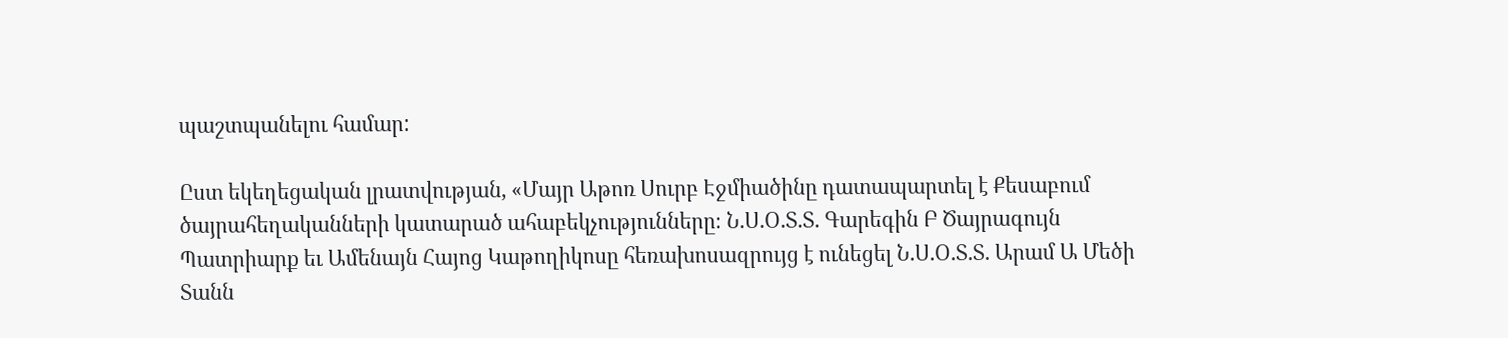պաշտպանելու համար:

Ըստ եկեղեցական լրատվության, «Մայր Աթոռ Սուրբ Էջմիածինը դատապարտել է Քեսաբում ծայրահեղականների կատարած ահաբեկչությունները։ Ն.Ս.Օ.Տ.Տ. Գարեգին Բ Ծայրագույն Պատրիարք եւ Ամենայն Հայոց Կաթողիկոսը հեռախոսազրույց է ունեցել Ն.Ս.Օ.Տ.Տ. Արամ Ա Մեծի Տանն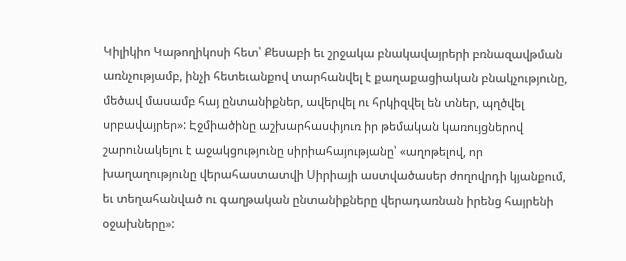Կիլիկիո Կաթողիկոսի հետ՝ Քեսաբի եւ շրջակա բնակավայրերի բռնազավթման առնչությամբ, ինչի հետեւանքով տարհանվել է քաղաքացիական բնակչությունը, մեծավ մասամբ հայ ընտանիքներ, ավերվել ու հրկիզվել են տներ, պղծվել սրբավայրեր»: Էջմիածինը աշխարհասփյուռ իր թեմական կառույցներով շարունակելու է աջակցությունը սիրիահայությանը՝ «աղոթելով, որ խաղաղությունը վերահաստատվի Սիրիայի աստվածասեր ժողովրդի կյանքում, եւ տեղահանված ու գաղթական ընտանիքները վերադառնան իրենց հայրենի օջախները»: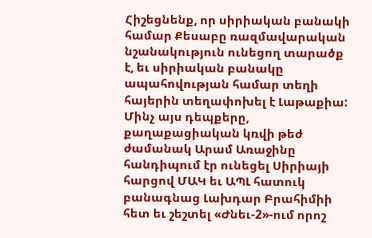Հիշեցնենք, որ սիրիական բանակի համար Քեսաբը ռազմավարական նշանակություն ունեցող տարածք է, եւ սիրիական բանակը ապահովության համար տեղի հայերին տեղափոխել է Լաթաքիա: Մինչ այս դեպքերը, քաղաքացիական կռվի թեժ ժամանակ Արամ Առաջինը հանդիպում էր ունեցել Սիրիայի հարցով ՄԱԿ եւ ԱՊԼ հատուկ բանագնաց Լախդար Բրահիմիի հետ եւ շեշտել «Ժնեւ-2»-ում որոշ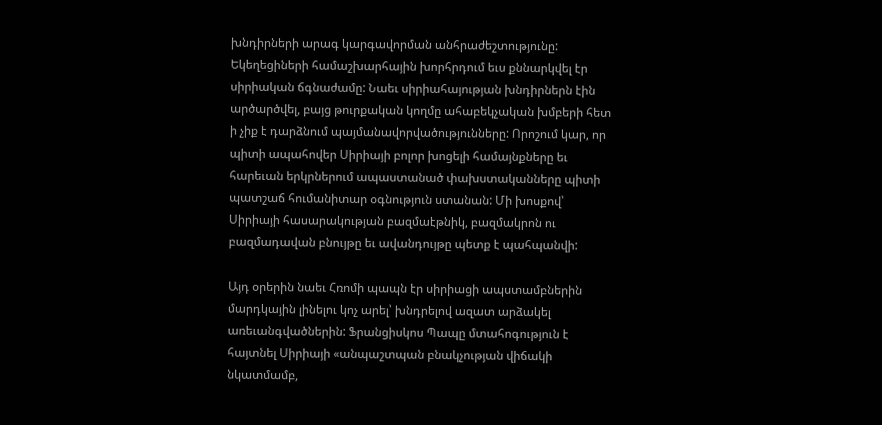խնդիրների արագ կարգավորման անհրաժեշտությունը: Եկեղեցիների համաշխարհային խորհրդում եւս քննարկվել էր սիրիական ճգնաժամը: Նաեւ սիրիահայության խնդիրներն էին արծարծվել, բայց թուրքական կողմը ահաբեկչական խմբերի հետ ի չիք է դարձնում պայմանավորվածությունները: Որոշում կար, որ պիտի ապահովեր Սիրիայի բոլոր խոցելի համայնքները եւ հարեւան երկրներում ապաստանած փախստականները պիտի պատշաճ հումանիտար օգնություն ստանան: Մի խոսքով՝ Սիրիայի հասարակության բազմաէթնիկ, բազմակրոն ու բազմադավան բնույթը եւ ավանդույթը պետք է պահպանվի:

Այդ օրերին նաեւ Հռոմի պապն էր սիրիացի ապստամբներին մարդկային լինելու կոչ արել՝ խնդրելով ազատ արձակել առեւանգվածներին: Ֆրանցիսկոս Պապը մտահոգություն է հայտնել Սիրիայի «անպաշտպան բնակչության վիճակի նկատմամբ,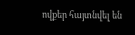ովքեր հայտնվել են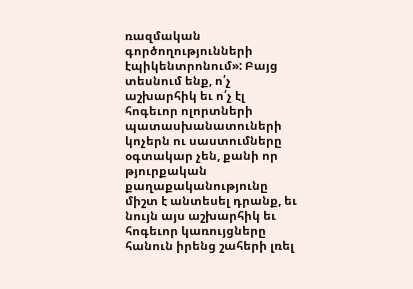ռազմական գործողությունների էպիկենտրոնում»: Բայց տեսնում ենք, ո՛չ աշխարհիկ եւ ո՛չ էլ հոգեւոր ոլորտների պատասխանատուների կոչերն ու սաստումները օգտակար չեն, քանի որ թյուրքական քաղաքականությունը միշտ է անտեսել դրանք, եւ նույն այս աշխարհիկ եւ հոգեւոր կառույցները հանուն իրենց շահերի լռել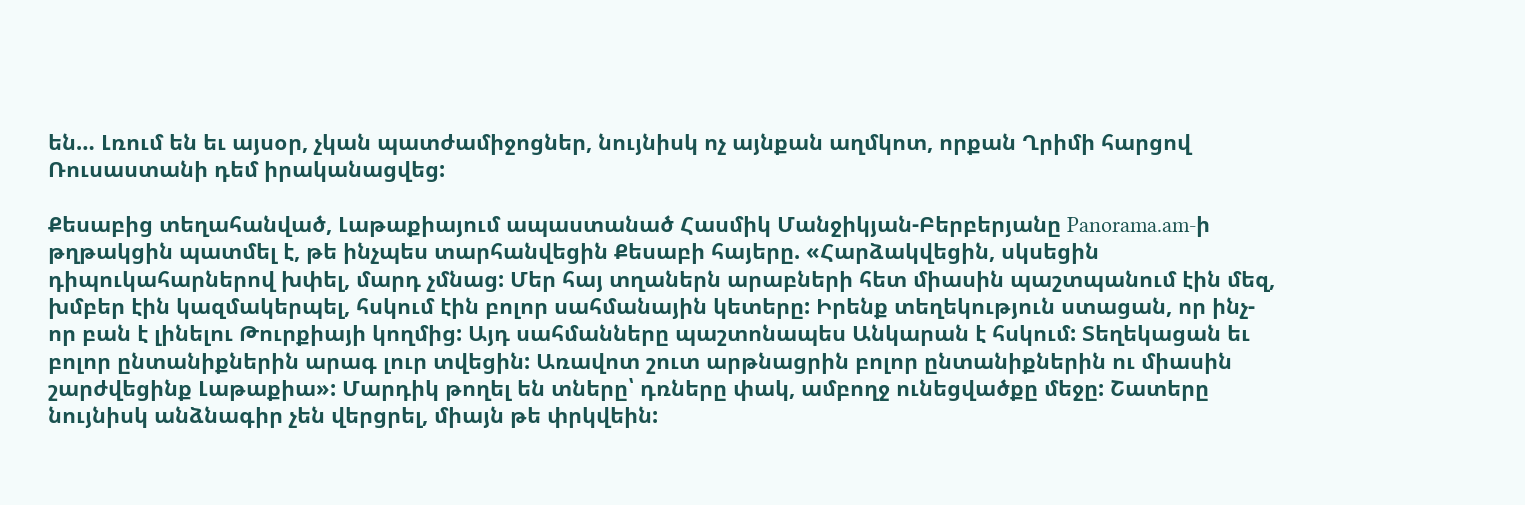են… Լռում են եւ այսօր, չկան պատժամիջոցներ, նույնիսկ ոչ այնքան աղմկոտ, որքան Ղրիմի հարցով Ռուսաստանի դեմ իրականացվեց:

Քեսաբից տեղահանված, Լաթաքիայում ապաստանած Հասմիկ Մանջիկյան-Բերբերյանը Panorama.am-ի թղթակցին պատմել է, թե ինչպես տարհանվեցին Քեսաբի հայերը. «Հարձակվեցին, սկսեցին դիպուկահարներով խփել, մարդ չմնաց: Մեր հայ տղաներն արաբների հետ միասին պաշտպանում էին մեզ, խմբեր էին կազմակերպել, հսկում էին բոլոր սահմանային կետերը: Իրենք տեղեկություն ստացան, որ ինչ-որ բան է լինելու Թուրքիայի կողմից: Այդ սահմանները պաշտոնապես Անկարան է հսկում: Տեղեկացան եւ բոլոր ընտանիքներին արագ լուր տվեցին: Առավոտ շուտ արթնացրին բոլոր ընտանիքներին ու միասին շարժվեցինք Լաթաքիա»: Մարդիկ թողել են տները՝ դռները փակ, ամբողջ ունեցվածքը մեջը: Շատերը նույնիսկ անձնագիր չեն վերցրել, միայն թե փրկվեին: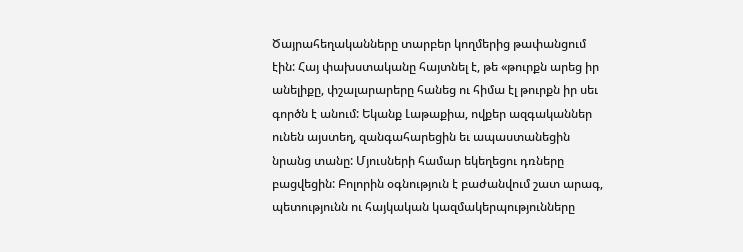Ծայրահեղականները տարբեր կողմերից թափանցում էին: Հայ փախստականը հայտնել է, թե «թուրքն արեց իր անելիքը, փշալարարերը հանեց ու հիմա էլ թուրքն իր սեւ գործն է անում: Եկանք Լաթաքիա, ովքեր ազգականներ ունեն այստեղ, զանգահարեցին եւ ապաստանեցին նրանց տանը: Մյուսների համար եկեղեցու դռները բացվեցին: Բոլորին օգնություն է բաժանվում շատ արագ, պետությունն ու հայկական կազմակերպությունները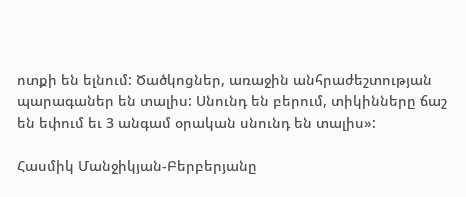ոտքի են ելնում: Ծածկոցներ, առաջին անհրաժեշտության պարագաներ են տալիս: Սնունդ են բերում, տիկինները ճաշ են եփում եւ 3 անգամ օրական սնունդ են տալիս»:

Հասմիկ Մանջիկյան-Բերբերյանը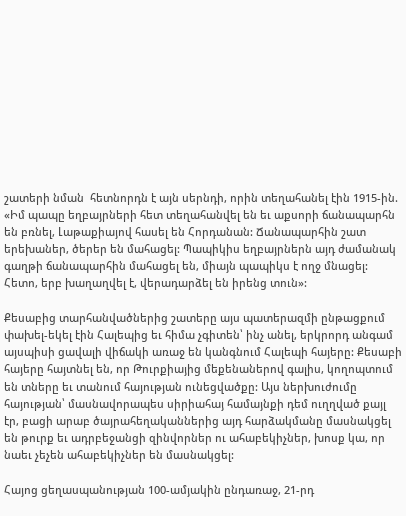շատերի նման  հետնորդն է այն սերնդի, որին տեղահանել էին 1915-ին. «Իմ պապը եղբայրների հետ տեղահանվել են եւ աքսորի ճանապարհն են բռնել, Լաթաքիայով հասել են Հորդանան: Ճանապարհին շատ երեխաներ, ծերեր են մահացել: Պապիկիս եղբայրներն այդ ժամանակ գաղթի ճանապարհին մահացել են, միայն պապիկս է ողջ մնացել: Հետո, երբ խաղաղվել է, վերադարձել են իրենց տուն»:

Քեսաբից տարհանվածներից շատերը այս պատերազմի ընթացքում փախել-եկել էին Հալեպից եւ հիմա չգիտեն՝ ինչ անել, երկրորդ անգամ այսպիսի ցավալի վիճակի առաջ են կանգնում Հալեպի հայերը: Քեսաբի հայերը հայտնել են, որ Թուրքիայից մեքենաներով գալիս, կողոպտում են տները եւ տանում հայության ունեցվածքը: Այս ներխուժումը հայության՝ մասնավորապես սիրիահայ համայնքի դեմ ուղղված քայլ էր, բացի արաբ ծայրահեղականներից այդ հարձակմանը մասնակցել են թուրք եւ ադրբեջանցի զինվորներ ու ահաբեկիչներ, խոսք կա, որ նաեւ չեչեն ահաբեկիչներ են մասնակցել:

Հայոց ցեղասպանության 100-ամյակին ընդառաջ, 21-րդ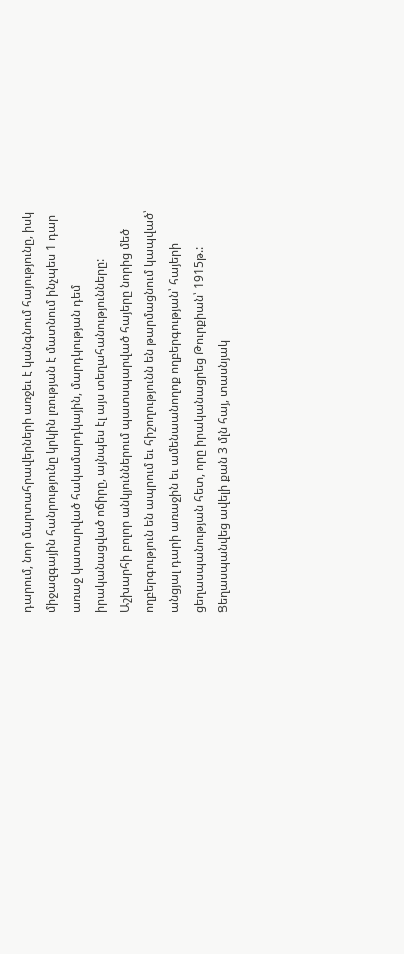դարում, նոր մարտահրավերների առջեւ է կանգնում հայությունը, իսկ միջազգային հանրությունը կրկին լռության է մատնում ինչպես 1 դար առաջ կատարված հակամարդկային, մարդկության դեմ իրականացված ոճիրը, այնպես էլ այս տեղահանությունները: Աշխարհի բոլոր անկյուններում պատսպարված հայերը նորից մեծ ողբերգություն են ապրում եւ հիշողությունն են թարմացնում կապված՝ անցյալ դարի առաջին եւ ամենաանողոք ողբերգության՝ հայերի ցեղասպանության հետ, որը իրականացրեց Թուրքիան՝ 1915թ.: Ցեղասպանվեց ավելի քան 3 մլն հայ, տասնյակ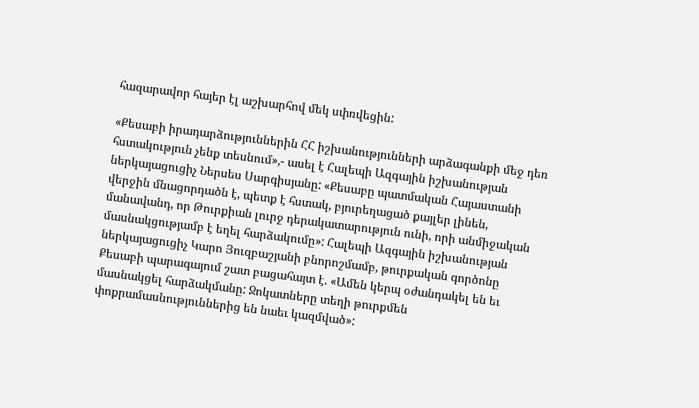հազարավոր հայեր էլ աշխարհով մեկ սփռվեցին:

«Քեսաբի իրադարձություններին ՀՀ իշխանությունների արձագանքի մեջ դեռ հստակություն չենք տեսնում»,- ասել է Հալեպի Ազգային իշխանության ներկայացուցիչ Ներսես Սարգիսյանը: «Քեսաբը պատմական Հայաստանի վերջին մնացորդածն է, պետք է հստակ, բյուրեղացած քայլեր լինեն, մանավանդ, որ Թուրքիան լուրջ դերակատարություն ունի, որի անմիջական մասնակցությամբ է եղել հարձակումը»: Հալեպի Ազգային իշխանության ներկայացուցիչ Կարո Յուզբաշյանի բնորոշմամբ, թուրքական գործոնը Քեսաբի պարագայում շատ բացահայտ է. «Ամեն կերպ օժանդակել են եւ մասնակցել հարձակմանը: Ջոկատները տեղի թուրքմեն փոքրամասնություններից են նաեւ կազմված»: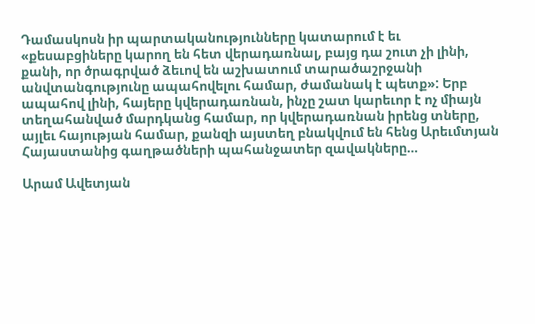Դամասկոսն իր պարտականությունները կատարում է եւ «քեսաբցիները կարող են հետ վերադառնալ, բայց դա շուտ չի լինի, քանի, որ ծրագրված ձեւով են աշխատում տարածաշրջանի անվտանգությունը ապահովելու համար, ժամանակ է պետք»: Երբ ապահով լինի, հայերը կվերադառնան, ինչը շատ կարեւոր է ոչ միայն տեղահանված մարդկանց համար, որ կվերադառնան իրենց տները, այլեւ հայության համար, քանզի այստեղ բնակվում են հենց Արեւմտյան Հայաստանից գաղթածների պահանջատեր զավակները…

Արամ Ավետյան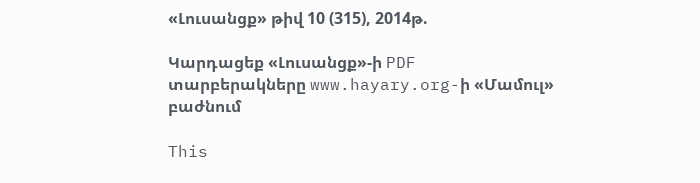«Լուսանցք» թիվ 10 (315), 2014թ.

Կարդացեք «Լուսանցք»-ի PDF տարբերակները www.hayary.org-ի «Մամուլ» բաժնում

This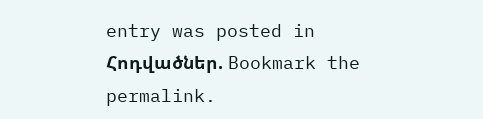entry was posted in Հոդվածներ. Bookmark the permalink.